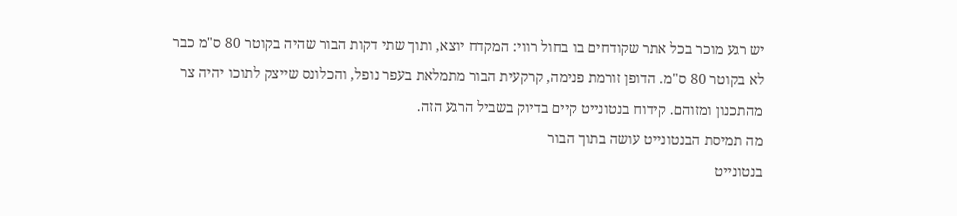יש רגע מוכר בכל אתר שקודחים בו בחול רווי: המקדח יוצא, ותוך שתי דקות הבור שהיה בקוטר 80 ס"מ כבר לא בקוטר 80 ס"מ. הדופן זורמת פנימה, קרקעית הבור מתמלאת בעפר נופל, והכלונס שייצק לתוכו יהיה צר מהתכנון ומזוהם. קידוח בנטונייט קיים בדיוק בשביל הרגע הזה.
מה תמיסת הבנטונייט עושה בתוך הבור
בנטונייט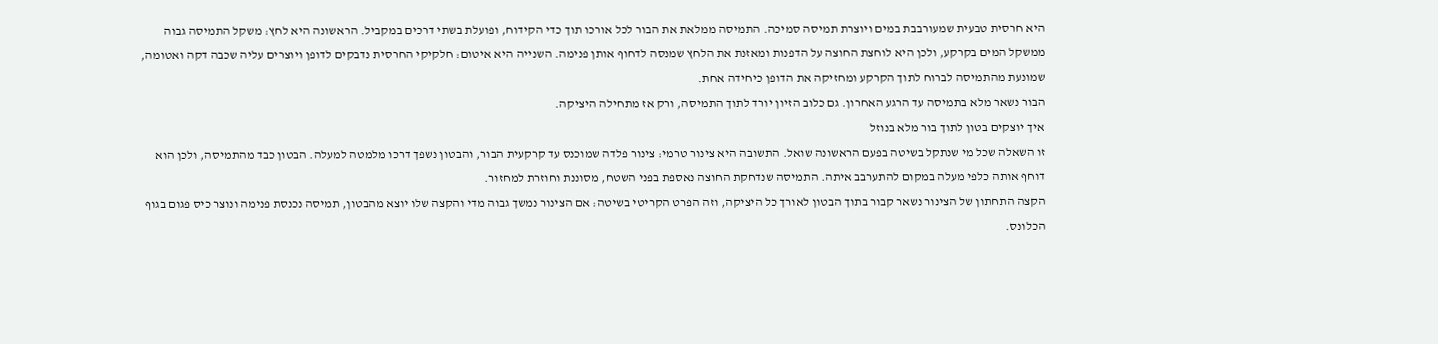היא חרסית טבעית שמעורבבת במים ויוצרת תמיסה סמיכה. התמיסה ממלאת את הבור לכל אורכו תוך כדי הקידוח, ופועלת בשתי דרכים במקביל. הראשונה היא לחץ: משקל התמיסה גבוה ממשקל המים בקרקע, ולכן היא לוחצת החוצה על הדפנות ומאזנת את הלחץ שמנסה לדחוף אותן פנימה. השנייה היא איטום: חלקיקי החרסית נדבקים לדופן ויוצרים עליה שכבה דקה ואטומה, שמונעת מהתמיסה לברוח לתוך הקרקע ומחזיקה את הדופן כיחידה אחת.
הבור נשאר מלא בתמיסה עד הרגע האחרון. גם כלוב הזיון יורד לתוך התמיסה, ורק אז מתחילה היציקה.
איך יוצקים בטון לתוך בור מלא בנוזל
זו השאלה שכל מי שנתקל בשיטה בפעם הראשונה שואל. התשובה היא צינור טרמי: צינור פלדה שמוכנס עד קרקעית הבור, והבטון נשפך דרכו מלמטה למעלה. הבטון כבד מהתמיסה, ולכן הוא דוחף אותה כלפי מעלה במקום להתערבב איתה. התמיסה שנדחקת החוצה נאספת בפני השטח, מסוננת וחוזרת למחזור.
הקצה התחתון של הצינור נשאר קבור בתוך הבטון לאורך כל היציקה, וזה הפרט הקריטי בשיטה: אם הצינור נמשך גבוה מדי והקצה שלו יוצא מהבטון, תמיסה נכנסת פנימה ונוצר כיס פגום בגוף הכלונס.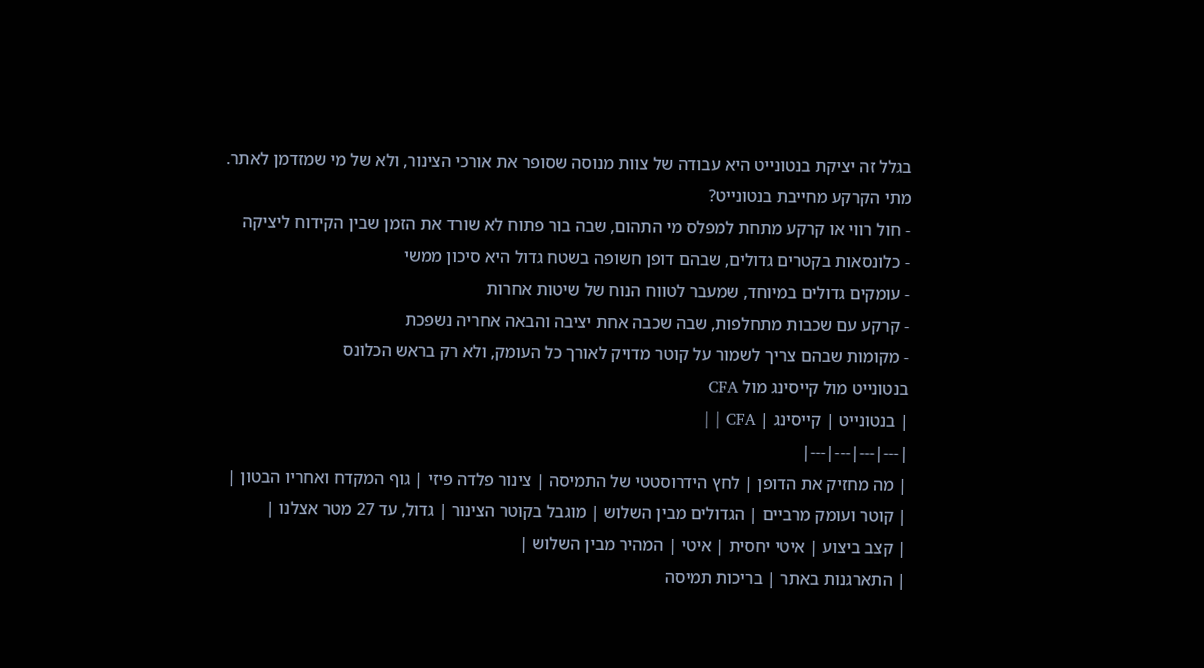בגלל זה יציקת בנטונייט היא עבודה של צוות מנוסה שסופר את אורכי הצינור, ולא של מי שמזדמן לאתר.
מתי הקרקע מחייבת בנטונייט?
- חול רווי או קרקע מתחת למפלס מי התהום, שבה בור פתוח לא שורד את הזמן שבין הקידוח ליציקה
- כלונסאות בקטרים גדולים, שבהם דופן חשופה בשטח גדול היא סיכון ממשי
- עומקים גדולים במיוחד, שמעבר לטווח הנוח של שיטות אחרות
- קרקע עם שכבות מתחלפות, שבה שכבה אחת יציבה והבאה אחריה נשפכת
- מקומות שבהם צריך לשמור על קוטר מדויק לאורך כל העומק, ולא רק בראש הכלונס
בנטונייט מול קייסינג מול CFA
| בנטונייט | קייסינג | CFA | |
|---|---|---|---|
| מה מחזיק את הדופן | לחץ הידרוסטטי של התמיסה | צינור פלדה פיזי | גוף המקדח ואחריו הבטון |
| קוטר ועומק מרביים | הגדולים מבין השלוש | מוגבל בקוטר הצינור | גדול, עד 27 מטר אצלנו |
| קצב ביצוע | איטי יחסית | איטי | המהיר מבין השלוש |
| התארגנות באתר | בריכות תמיסה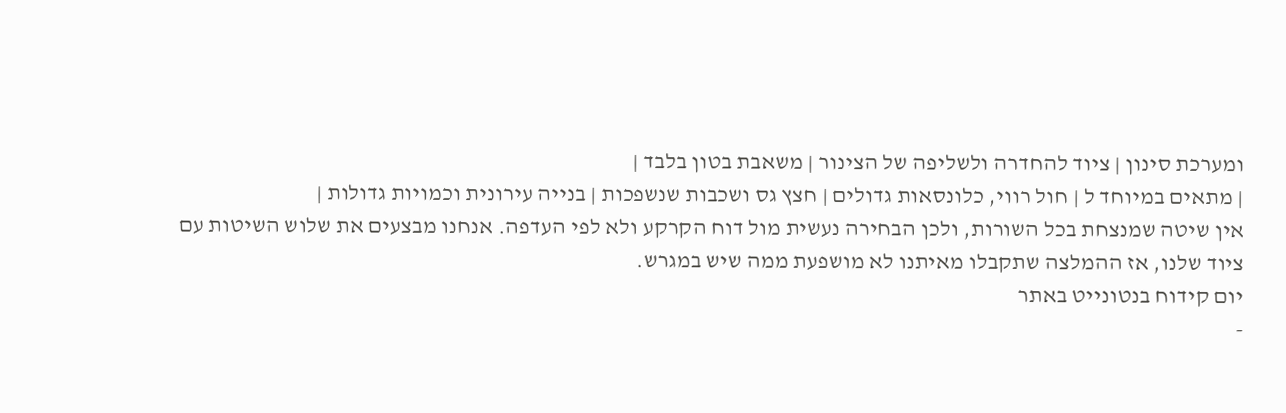ומערכת סינון | ציוד להחדרה ולשליפה של הצינור | משאבת בטון בלבד |
| מתאים במיוחד ל | חול רווי, כלונסאות גדולים | חצץ גס ושכבות שנשפכות | בנייה עירונית וכמויות גדולות |
אין שיטה שמנצחת בכל השורות, ולכן הבחירה נעשית מול דוח הקרקע ולא לפי העדפה. אנחנו מבצעים את שלוש השיטות עם ציוד שלנו, אז ההמלצה שתקבלו מאיתנו לא מושפעת ממה שיש במגרש.
יום קידוח בנטונייט באתר
-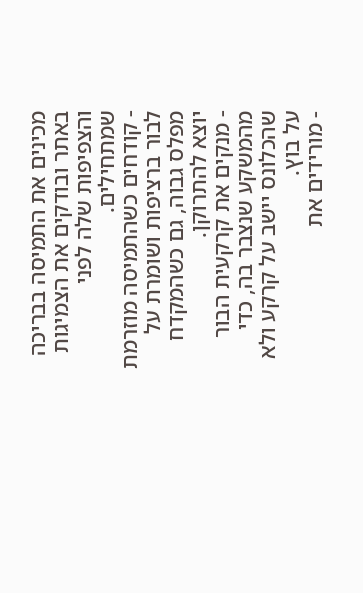מכינים את התמיסה בבריכה באתר ובודקים את הצמיגות והצפיפות שלה לפני שמתחילים.
- קודחים כשהתמיסה מוזרמת לבור ברציפות ושומרת על מפלס גבוה, גם כשהמקדח יוצא להתרוקן.
- מנקים את קרקעית הבור מהמשקע שנצבר בה, כדי שהכלונס יישב על קרקע ולא על בוץ.
- מורידים את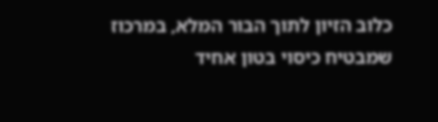כלוב הזיון לתוך הבור המלא, במרכוז שמבטיח כיסוי בטון אחיד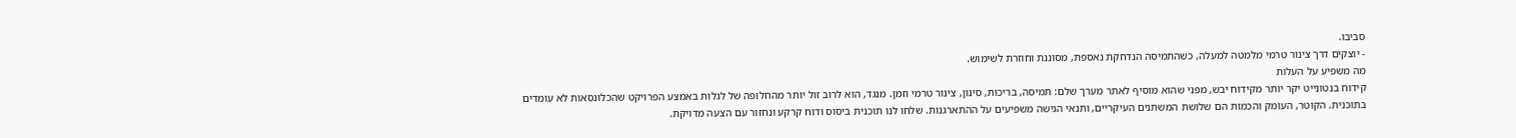סביבו.
- יוצקים דרך צינור טרמי מלמטה למעלה, כשהתמיסה הנדחקת נאספת, מסוננת וחוזרת לשימוש.
מה משפיע על העלות
קידוח בנטונייט יקר יותר מקידוח יבש, מפני שהוא מוסיף לאתר מערך שלם: תמיסה, בריכות, סינון, צינור טרמי וזמן. מנגד, הוא לרוב זול יותר מהחלופה של לגלות באמצע הפרויקט שהכלונסאות לא עומדים בתוכנית. הקוטר, העומק והכמות הם שלושת המשתנים העיקריים, ותנאי הגישה משפיעים על ההתארגנות. שלחו לנו תוכנית ביסוס ודוח קרקע ונחזור עם הצעה מדויקת.